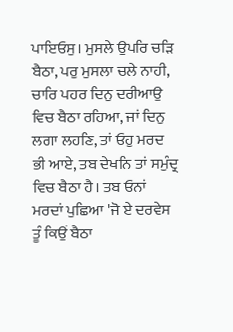ਪਾਇਓਸੁ। ਮੁਸਲੇ ਉਪਰਿ ਚੜਿ ਬੈਠਾ, ਪਰੁ ਮੁਸਲਾ ਚਲੇ ਨਾਹੀ, ਚਾਰਿ ਪਹਰ ਦਿਨੁ ਦਰੀਆਉ ਵਿਚ ਬੈਠਾ ਰਹਿਆ, ਜਾਂ ਦਿਨੁ ਲਗਾ ਲਹਣਿ, ਤਾਂ ਓਹੁ ਮਰਦ ਭੀ ਆਏ, ਤਬ ਦੇਖਨਿ ਤਾਂ ਸਮੁੰਦ੍ਰ ਵਿਚ ਬੈਠਾ ਹੈ। ਤਬ ਓਨਾਂ ਮਰਦਾਂ ਪੁਛਿਆ 'ਜੋ ਏ ਦਰਵੇਸ ਤੂੰ ਕਿਉਂ ਬੈਠਾ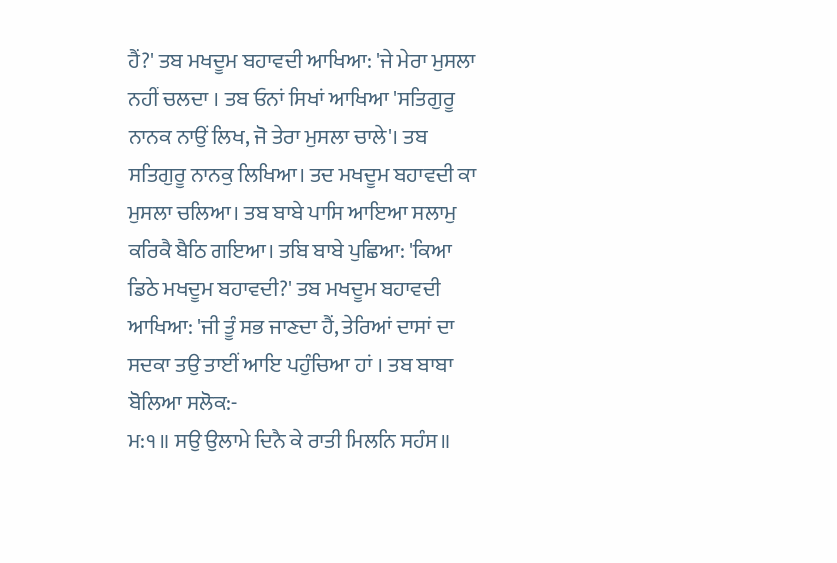ਹੈਂ?' ਤਬ ਮਖਦੂਮ ਬਹਾਵਦੀ ਆਖਿਆ: 'ਜੇ ਮੇਰਾ ਮੁਸਲਾ ਨਹੀਂ ਚਲਦਾ । ਤਬ ਓਨਾਂ ਸਿਖਾਂ ਆਖਿਆ 'ਸਤਿਗੁਰੂ ਨਾਨਕ ਨਾਉਂ ਲਿਖ, ਜੋ ਤੇਰਾ ਮੁਸਲਾ ਚਾਲੇ'। ਤਬ ਸਤਿਗੁਰੂ ਨਾਨਕੁ ਲਿਖਿਆ। ਤਦ ਮਖਦੂਮ ਬਹਾਵਦੀ ਕਾ ਮੁਸਲਾ ਚਲਿਆ। ਤਬ ਬਾਬੇ ਪਾਸਿ ਆਇਆ ਸਲਾਮੁ ਕਰਿਕੈ ਬੈਠਿ ਗਇਆ। ਤਬਿ ਬਾਬੇ ਪੁਛਿਆ: 'ਕਿਆ ਡਿਠੇ ਮਖਦੂਮ ਬਹਾਵਦੀ?' ਤਬ ਮਖਦੂਮ ਬਹਾਵਦੀ ਆਖਿਆ: 'ਜੀ ਤੂੰ ਸਭ ਜਾਣਦਾ ਹੈਂ, ਤੇਰਿਆਂ ਦਾਸਾਂ ਦਾ ਸਦਕਾ ਤਉ ਤਾਈਂ ਆਇ ਪਹੁੰਚਿਆ ਹਾਂ । ਤਬ ਬਾਬਾ ਬੋਲਿਆ ਸਲੋਕ:-
ਮ:੧॥ ਸਉ ਉਲਾਮੇ ਦਿਨੈ ਕੇ ਰਾਤੀ ਮਿਲਨਿ ਸਹੰਸ॥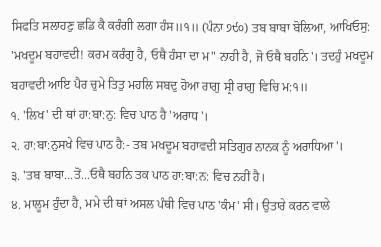ਸਿਫਤਿ ਸਲਾਹਣੁ ਛਡਿ ਕੈ ਕਰੰਗੀ ਲਗਾ ਹੰਸ॥੧॥ (ਪੰਨਾ ੭੯੦) ਤਬ ਬਾਬਾ ਬੋਲਿਆ, ਆਖਿਓਸੁ: 'ਮਖਦੂਮ ਬਹਾਵਦੀ! ਕਰਮ ਕਰੰਗੁ ਹੈ, ਓਥੈ ਹੰਸਾ ਦਾ ਮ" ਨਾਹੀ ਹੈ, ਜੋ ਓਥੈ ਬਹਨਿ'। ਤਦਹੁੰ ਮਖਦੂਮ ਬਹਾਵਦੀ ਆਇ ਪੈਰ ਚੁਮੇ ਤਿਤੁ ਮਹਲਿ ਸਬਦੁ ਹੋਆ ਰਾਗੁ ਸ੍ਰੀ ਰਾਗੁ ਵਿਚਿ ਮ:੧॥
੧. 'ਲਿਖ' ਦੀ ਥਾਂ ਹਾ:ਬਾ:ਨੁ: ਵਿਚ ਪਾਠ ਹੈ 'ਅਰਾਧ'।
੨. ਹਾ:ਬਾ:ਨੁਸਖੇ ਵਿਚ ਪਾਠ ਹੈ:- ਤਬ ਮਖਦੂਮ ਬਹਾਵਦੀ ਸਤਿਗੁਰ ਨਾਨਕ ਨੂੰ ਅਰਾਧਿਆ'।
੩. 'ਤਬ ਬਾਬਾ...ਤੋਂ...ਓਥੈ ਬਹਨਿ ਤਕ ਪਾਠ ਹਾ:ਬਾ:ਨ: ਵਿਚ ਨਹੀਂ ਹੈ।
੪. ਮਾਲੂਮ ਹੁੰਦਾ ਹੈ, ਮਮੇ ਦੀ ਥਾਂ ਅਸਲ ਪੰਥੀ ਵਿਚ ਪਾਠ 'ਕੰਮ' ਸੀ। ਉਤਾਰੇ ਕਰਨ ਵਾਲੇ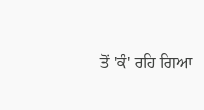ਤੋਂ 'ਕੰ' ਰਹਿ ਗਿਆ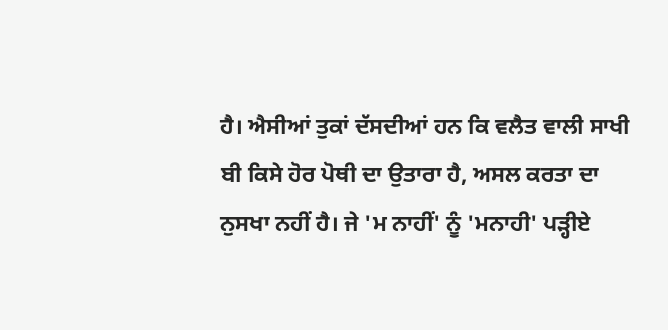ਹੈ। ਐਸੀਆਂ ਤੁਕਾਂ ਦੱਸਦੀਆਂ ਹਨ ਕਿ ਵਲੈਤ ਵਾਲੀ ਸਾਖੀ ਬੀ ਕਿਸੇ ਹੋਰ ਪੋਥੀ ਦਾ ਉਤਾਰਾ ਹੈ, ਅਸਲ ਕਰਤਾ ਦਾ ਨੁਸਖਾ ਨਹੀਂ ਹੈ। ਜੇ 'ਮ ਨਾਹੀਂ' ਨੂੰ 'ਮਨਾਹੀ' ਪੜ੍ਹੀਏ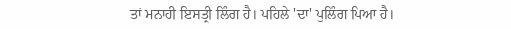ਤਾਂ ਮਨਾਹੀ ਇਸਤ੍ਰੀ ਲਿੰਗ ਹੈ। ਪਹਿਲੇ 'ਦਾ' ਪੁਲਿੰਗ ਪਿਆ ਹੈ।